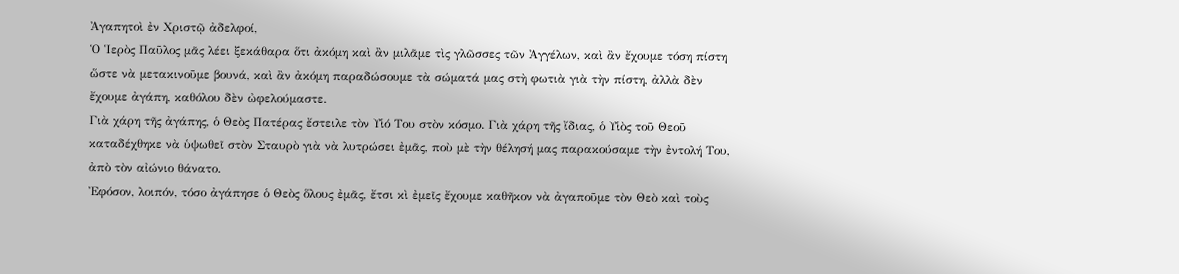Ἀγαπητοὶ ἐν Χριστῷ ἀδελφοί,
Ὁ Ἱερὸς Παῦλος μᾶς λέει ξεκάθαρα ὅτι ἀκόμη καὶ ἂν μιλᾶμε τὶς γλῶσσες τῶν Ἀγγέλων, καὶ ἂν ἔχουμε τόση πίστη ὥστε νὰ μετακινοῦμε βουνά, καὶ ἂν ἀκόμη παραδώσουμε τὰ σώματά μας στὴ φωτιὰ γιὰ τὴν πίστη, ἀλλὰ δὲν ἔχουμε ἀγάπη, καθόλου δὲν ὠφελούμαστε.
Γιὰ χάρη τῆς ἀγάπης, ὁ Θεὸς Πατέρας ἔστειλε τὸν Υἱό Του στὸν κόσμο. Γιὰ χάρη τῆς ἴδιας, ὁ Υἱὸς τοῦ Θεοῦ καταδέχθηκε νὰ ὑψωθεῖ στὸν Σταυρὸ γιὰ νὰ λυτρώσει ἐμᾶς, ποὺ μὲ τὴν θέλησή μας παρακούσαμε τὴν ἐντολή Του, ἀπὸ τὸν αἰώνιο θάνατο.
Ἐφόσον, λοιπόν, τόσο ἀγάπησε ὁ Θεὸς ὅλους ἐμᾶς, ἔτσι κὶ ἐμεῖς ἔχουμε καθῆκον νὰ ἀγαποῦμε τὸν Θεὸ καὶ τοὺς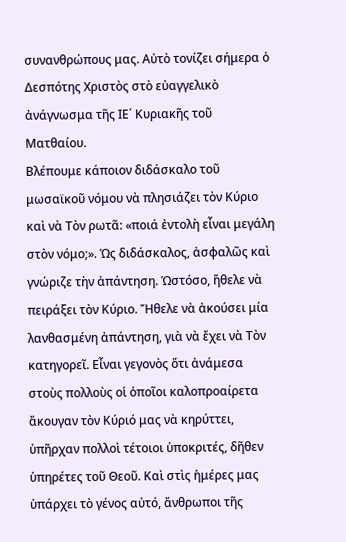συνανθρώπους μας. Αὐτὸ τονίζει σήμερα ὁ Δεσπότης Χριστὸς στὸ εὐαγγελικὸ ἀνάγνωσμα τῆς ΙΕ΄ Κυριακῆς τοῦ Ματθαίου.
Βλέπουμε κάποιον διδάσκαλο τοῦ μωσαϊκοῦ νόμου νὰ πλησιάζει τὸν Κύριο καὶ νὰ Τὸν ρωτᾶ: «ποιά ἐντολὴ εἶναι μεγάλη στὸν νόμο;». Ὡς διδάσκαλος, ἀσφαλῶς καὶ γνώριζε τὴν ἀπάντηση. Ὡστόσο, ἤθελε νὰ πειράξει τὸν Κύριο. Ἤθελε νὰ ἀκούσει μία λανθασμένη ἀπάντηση, γιὰ νὰ ἔχει νὰ Τὸν κατηγορεῖ. Εἶναι γεγονὸς ὅτι ἀνάμεσα στοὺς πολλοὺς οἱ ὁποῖοι καλοπροαίρετα ἄκουγαν τὸν Κύριό μας νὰ κηρύττει, ὑπῆρχαν πολλοὶ τέτοιοι ὑποκριτές, δῆθεν ὑπηρέτες τοῦ Θεοῦ. Καὶ στὶς ἡμέρες μας ὑπάρχει τὸ γένος αὐτό, ἄνθρωποι τῆς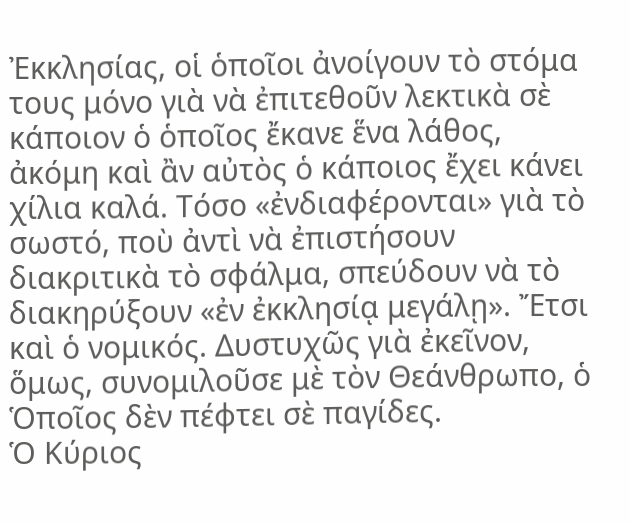Ἐκκλησίας, οἱ ὁποῖοι ἀνοίγουν τὸ στόμα τους μόνο γιὰ νὰ ἐπιτεθοῦν λεκτικὰ σὲ κάποιον ὁ ὁποῖος ἔκανε ἕνα λάθος, ἀκόμη καὶ ἂν αὐτὸς ὁ κάποιος ἔχει κάνει χίλια καλά. Τόσο «ἐνδιαφέρονται» γιὰ τὸ σωστό, ποὺ ἀντὶ νὰ ἐπιστήσουν διακριτικὰ τὸ σφάλμα, σπεύδουν νὰ τὸ διακηρύξουν «ἐν ἐκκλησίᾳ μεγάλῃ». Ἔτσι καὶ ὁ νομικός. Δυστυχῶς γιὰ ἐκεῖνον, ὅμως, συνομιλοῦσε μὲ τὸν Θεάνθρωπο, ὁ Ὁποῖος δὲν πέφτει σὲ παγίδες.
Ὁ Κύριος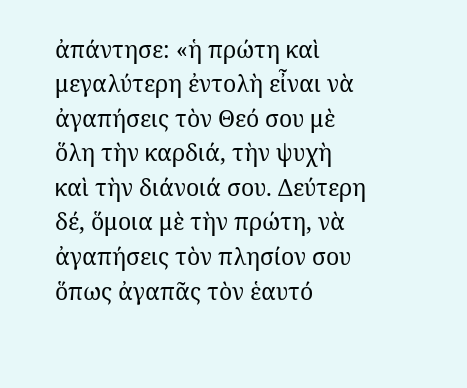ἀπάντησε: «ἡ πρώτη καὶ μεγαλύτερη ἐντολὴ εἶναι νὰ ἀγαπήσεις τὸν Θεό σου μὲ ὅλη τὴν καρδιά, τὴν ψυχὴ καὶ τὴν διάνοιά σου. Δεύτερη δέ, ὅμοια μὲ τὴν πρώτη, νὰ ἀγαπήσεις τὸν πλησίον σου ὅπως ἀγαπᾶς τὸν ἑαυτό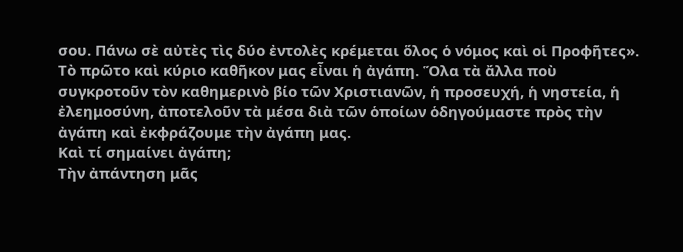σου. Πάνω σὲ αὐτὲς τὶς δύο ἐντολὲς κρέμεται ὅλος ὁ νόμος καὶ οἱ Προφῆτες».
Τὸ πρῶτο καὶ κύριο καθῆκον μας εἶναι ἡ ἀγάπη. Ὅλα τὰ ἄλλα ποὺ συγκροτοῦν τὸν καθημερινὸ βίο τῶν Χριστιανῶν, ἡ προσευχή, ἡ νηστεία, ἡ ἐλεημοσύνη, ἀποτελοῦν τὰ μέσα διὰ τῶν ὁποίων ὁδηγούμαστε πρὸς τὴν ἀγάπη καὶ ἐκφράζουμε τὴν ἀγάπη μας.
Καὶ τί σημαίνει ἀγάπη;
Τὴν ἀπάντηση μᾶς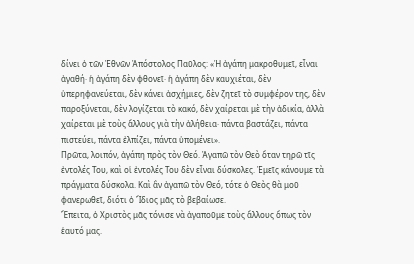δίνει ὁ τῶν Ἐθνῶν Ἀπόστολος Παῦλος: «Ἡ ἀγάπη μακροθυμεῖ, εἶναι ἀγαθή· ἡ ἀγάπη δὲν φθονεῖ· ἡ ἀγάπη δὲν καυχιέται, δὲν ὑπερηφανεύεται, δὲν κάνει ἀσχήμιες, δὲν ζητεῖ τὸ συμφέρον της, δὲν παροξύνεται, δὲν λογίζεται τὸ κακό, δὲν χαίρεται μὲ τὴν ἀδικία, ἀλλὰ χαίρεται μὲ τοὺς ἄλλους γιὰ τὴν ἀλήθεια· πάντα βαστάζει, πάντα πιστεύει, πάντα ἐλπίζει, πάντα ὑπομένει».
Πρῶτα, λοιπόν, ἀγάπη πρὸς τὸν Θεό. Ἀγαπῶ τὸν Θεὸ ὅταν τηρῶ τῖς ἐντολές Του, καὶ οἱ ἐντολές Του δὲν εἶναι δύσκολες. Ἐμεῖς κάνουμε τὰ πράγματα δύσκολα. Καὶ ἂν ἀγαπῶ τὸν Θεό, τότε ὁ Θεὸς θὰ μοῦ φανερωθεῖ, διότι ὁ Ἴδιος μᾶς τὸ βεβαίωσε.
Ἔπειτα, ὁ Χριστὸς μᾶς τόνισε νὰ ἀγαποῦμε τοὺς ἄλλους ὅπως τὸν ἑαυτό μας.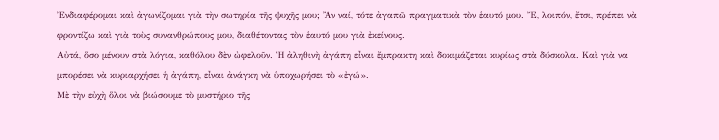Ἐνδιαφέρομαι καὶ ἀγωνίζομαι γιὰ τὴν σωτηρία τῆς ψυχῆς μου; Ἂν ναί, τότε ἀγαπῶ πραγματικὰ τὸν ἑαυτό μου. Ἔ, λοιπόν, ἔτσι, πρέπει νὰ φροντίζω καὶ γιὰ τοὺς συνανθρώπους μου, διαθέτοντας τὸν ἑαυτό μου γιὰ ἐκείνους.
Αὐτά, ὅσο μένουν στὰ λόγια, καθόλου δὲν ὠφελοῦν. Ἡ ἀληθινὴ ἀγάπη εἶναι ἔμπρακτη καὶ δοκιμάζεται κυρίως στὰ δύσκολα. Καὶ γιὰ να μπορέσει νὰ κυριαρχήσει ἡ ἀγάπη, εἶναι ἀνάγκη νὰ ὑποχωρήσει τὸ «ἐγώ».
Μὲ τὴν εὐχὴ ὅλοι νὰ βιώσουμε τὸ μυστήριο τῆς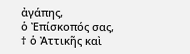ἀγάπης,
ὁ Ἐπίσκοπός σας,
† ὁ Ἀττικῆς καὶ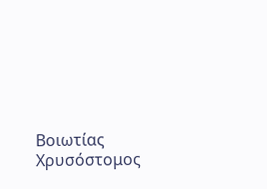Βοιωτίας Χρυσόστομος